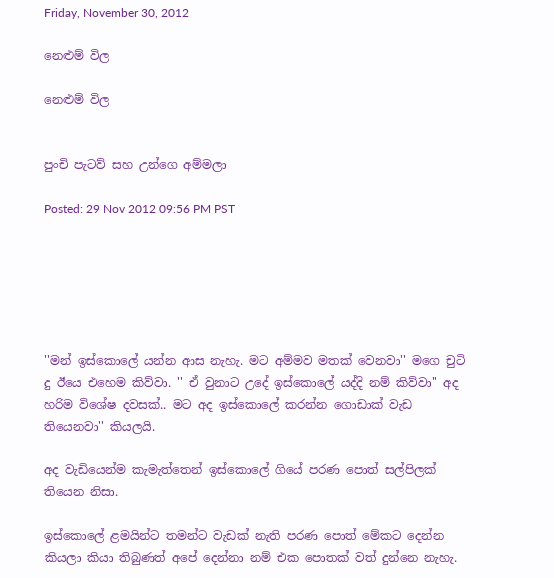Friday, November 30, 2012

නෙළුම් විල

නෙළුම් විල


පුංචි පැටව් සහ උන්ගෙ අම්මලා

Posted: 29 Nov 2012 09:56 PM PST






''මන් ඉස්කොලේ යන්න ආස නැහැ. මට අම්මව මතක් වෙනවා'' මගෙ චුටි දු ඊයෙ එහෙම කිව්වා. '' ඒ වුනාට උදේ ඉස්කොලේ යද්දි නම් කිව්වා'' අද හරිම විශේෂ දවසක්.. මට අද ඉස්කොලේ කරන්න ගොඩාක් වැඩ තියෙනවා'' කියලයි.

අද වැඩියෙන්ම කැමැත්තෙන් ඉස්කොලේ ගියේ පරණ පොත් සල්පිලක් තියෙන නිසා.

ඉස්කොලේ ළමයින්ට තමන්ට වැඩක් නැති පරණ පොත් මේකට දෙන්න කියලා කියා තිබුණත් අපේ දෙන්නා නම් එක පොතක් වත් දුන්නෙ නැහැ.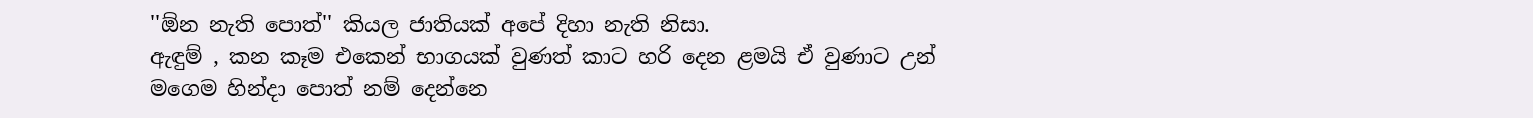''ඕන නැති පොත්'' කියල ජාතියක් අපේ දිහා නැති නිසා.
ඇඳුම් , කන කෑම එකෙන් භාගයක් වුණත් කාට හරි දෙන ළමයි ඒ වුණාට උන් මගෙම හින්දා පොත් නම් දෙන්නෙ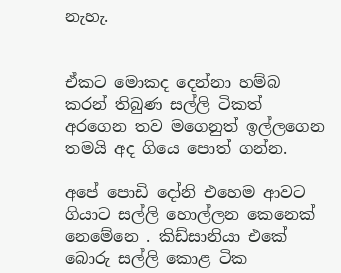නැහැ.


ඒකට මොකද දෙන්නා හම්බ කරන් තිබුණ සල්ලි ටිකත් අරගෙන තව මගෙනුත් ඉල්ලගෙන තමයි අද ගියෙ පොත් ගන්න.

අපේ පොඩි දෝනි එහෙම ආවට ගියාට සල්ලි හොල්ලන කෙනෙක් නෙමේනෙ . කිඩ්සානියා එකේ බොරු සල්ලි කොළ ටික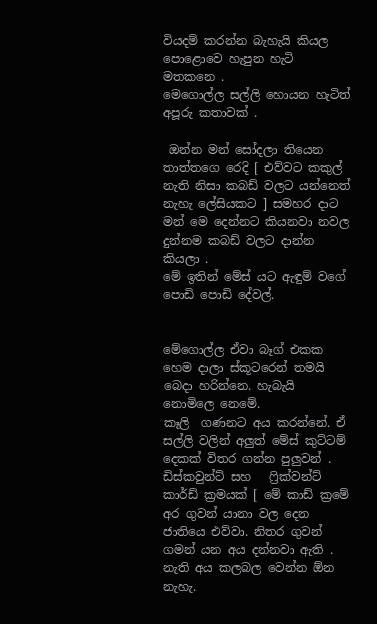වියදම් කරන්න බැහැයි කියල පොළොවෙ හැපුන හැටි මතකනෙ .
මෙගොල්ල සල්ලි හොයන හැටිත් අපූරු කතාවක් .

 ඔන්න මන් සෝදලා තියෙන තාත්තගෙ රෙදි [ එව්වට කකුල් නැති නිසා කබඩ් වලට යන්නෙත් නැහැ ලේසියකට ] සමහර දාට මන් මෙ දෙන්නට කියනවා නවල දුන්නම කබඩ් වලට දාන්න කියලා .
මේ ඉතින් මේස් යට ඇඳුම් වගේ පොඩි පොඩි දේවල්.


මේගොල්ල ඒවා බෑග් එකක හෙම දාලා ස්කූටරෙන් තමයි බෙදා හරින්නෙ. හැබැයි නොමිලෙ නෙමේ.
කෑලි  ගණනට අය කරන්නේ. ඒ සල්ලි වලින් අලුත් මේස් කුට්ටම් දෙකක් විතර ගන්න පුලුවන් .
ඩිස්කවුන්ට් සහ   ෆ්‍රික්වන්ට් කාර්ඩ් ක්‍රමයක් [ මේ කාඩ් ක්‍රමේ අර ගුවන් යානා වල දෙන ජාතියෙ එව්වා. නිතර ගුවන් ගමන් යන අය දන්නවා ඇති . නැති අය කලබල වෙන්න ඕන නැහැ.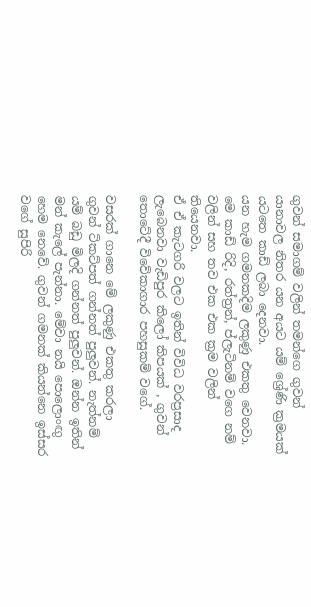ගුවන් සමාගම් වලින් තමන්ගෙ ගුවන් යානාවල නිතර යන අයට යම් ශ්‍රේණි ක්‍රමයක් යටතෙ කාඩ් ලබා දෙනවා.
යන හැම ගමනකදිම ලකුණු එකතු වෙනවා. මෙ කාඩ් රිදි, රත්ත්‍රන්, ප්ලැටිනම් වගෙ නම් වලින් සහ තව එක එක ක්‍රම වලින් තියෙනවා.
ඒ ඒ කැටගරි වලට ඉතින් විවිධ වරප්‍රසාද ලැබෙනවා වැඩිපුර කිලෝ කිපයක් , ගුවන් තොටේදී විවේකාගාර පහසුකම් වගේ.

වසරක් ගානෙ මේ ලකුණු එකතු කරලා ගුවන් ටිකට්පත් ගන්නත් පුලුවන්. නැත්නම් යම් බඩු මිලදි ගන්නත් පුලුවන්. ඔන්න ඉතින් මන් කැලේ පැන්නා. මේවා නයි පොලොංඟු හෙම නෙවේ. ගුවන් ගමනක් කියන්නෙ ඉස්සර වගේ සුපිරි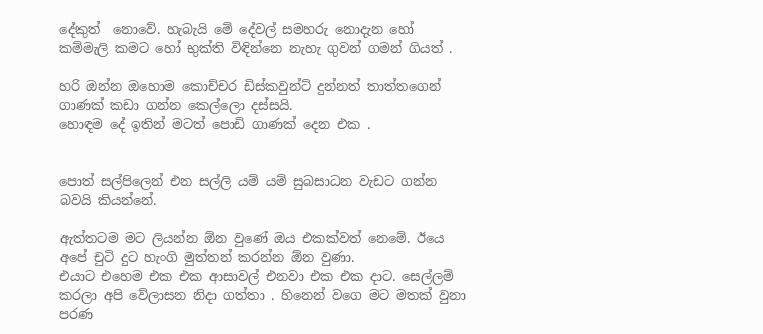දේකුත්  නොවේ. හැබැයි මේ දේවල් සමහරු නොදැන හෝ කම්මැලි කමට හෝ භුක්ති විඳින්නෙ නැහැ ගුවන් ගමන් ගියත් .

හරි ඔන්න ඔහොම කොච්චර ඩිස්කවුන්ට් දුන්නත් තාත්තගෙන් ගාණක් කඩා ගන්න කෙල්ලො දස්සයි.
හොඳම දේ ඉතින් මටත් පොඩි ගාණක් දෙන එක .


පොත් සල්පිලෙන් එන සල්ලි යම් යම් සුබසාධන වැඩට ගන්න බවයි කියන්නේ.

ඇත්තටම මට ලියන්න ඕන වුණේ ඔය එකක්වත් නෙමේ. ඊයෙ අපේ චුටි දුට හැංගි මුත්තන් කරන්න ඕන වුණා.
එයාට එහෙම එක එක ආසාවල් එනවා එක එක දාට. සෙල්ලම් කරලා අපි වේලාසන නිදා ගත්තා . හිනෙන් වගෙ මට මතක් වුනා පරණ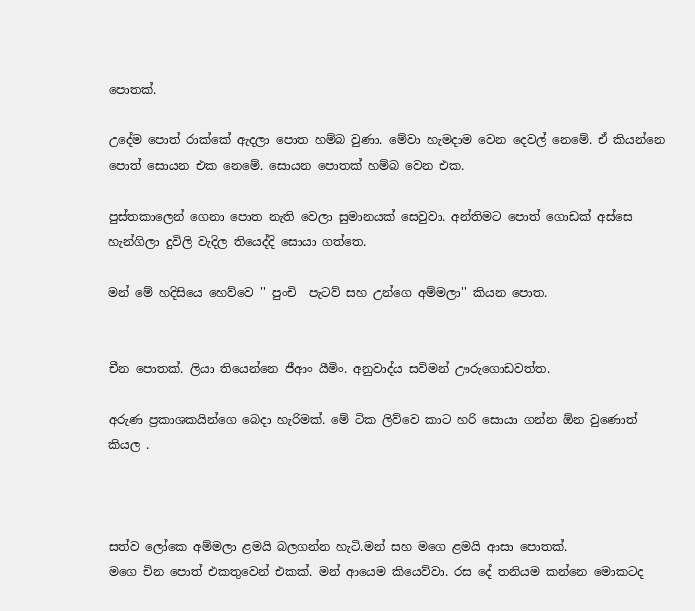පොතක්.

උදේම පොත් රාක්කේ ඇදලා පොත හම්බ වුණා. මේවා හැමදාම වෙන දෙවල් නෙමේ. ඒ කියන්නෙ පොත් සොයන එක නෙමේ. සොයන පොතක් හම්බ වෙන එක.

පුස්තකාලෙන් ගෙනා පොත නැති වෙලා සුමානයක් සෙවුවා. අන්තිමට පොත් ගොඩක් අස්සෙ හැන්ගිලා දුවිලි වැදිල තියෙද්දි සොයා ගත්තෙ.

මන් මේ හදිසියෙ හෙව්වෙ '' පුංචි  පැටව් සහ උන්ගෙ අම්මලා'' කියන පොත.


චීන පොතක්. ලියා තියෙන්නෙ ජීආං යීමිං. අනුවාද්ය සවිමන් ඌරුගොඩවත්ත.

අරුණ ප්‍රකාශකයින්ගෙ බෙදා හැරිමක්. මේ ටික ලිව්වෙ කාට හරි සොයා ගන්න ඕන වුණොත් කියල .



සත්ව ලෝකෙ අම්මලා ළමයි බලගන්න හැටි.මන් සහ මගෙ ළමයි ආසා පොතක්.
මගෙ චින පොත් එකතුවෙන් එකක්. මන් ආයෙම කියෙව්වා. රස දේ තනියම කන්නෙ මොකටද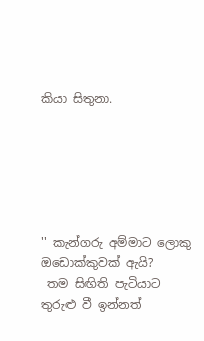කියා සිතුනා.






'' කැන්ගරු අම්මාට ලොකු ඔඩොක්කුවක් ඇයි?
 තම සිඟිති පැටියාට තුරුළු වී ඉන්නත්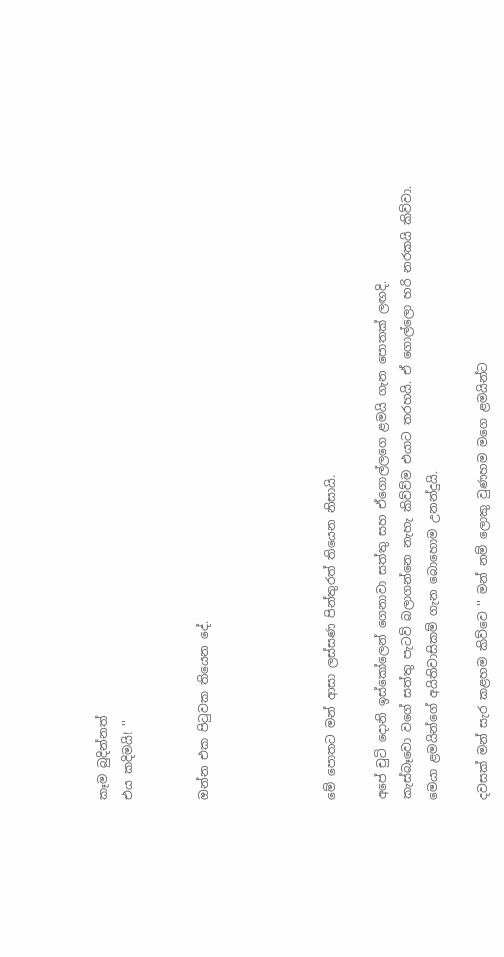කෑම බුදින්නත්
එය කදිමයි! ''


ඔන්න එක පිටුවක තියෙන දේ.




මේ පොතට මන් ආසා ලස්සණ පින්තුරත් තියෙන නිසායි.

අපේ චුටි දොනි ඉස්කෝලෙන් ගෙනාවා සත්තු සහ ඒගොල්ලගෙ ළමයි ගැන පොතක් ලඟදි.
කැස්බෑවො වගේ සත්තු පැටව් බලාගන්නෙ නැහැ කිව්ව්ම එයාට තරහයි. ඒ ගොල්ලො හරි නරකයි කිව්වා.
මෙයා ළමයින්ගේ අයිතිවාසිකම් ගැන බොහොම උනන්දුයි.

දවසක් මන් සැර කළහම කිව්වෙ '' මන් නම් ලොකු වුණහම මගෙ ළමයින්ට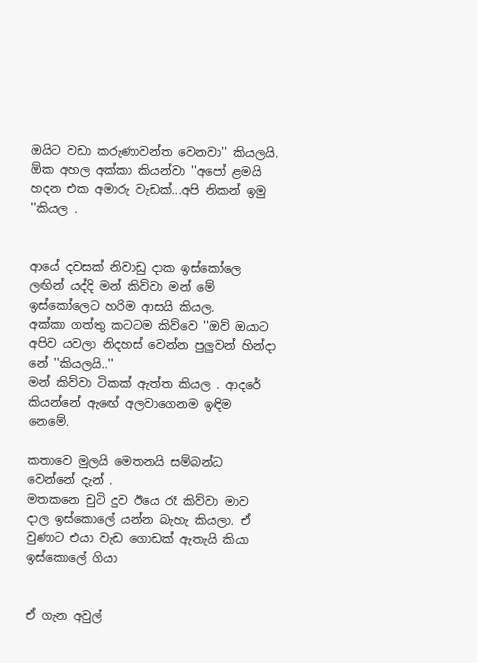ඔයිට වඩා කරුණාවන්ත වෙනවා'' කියලයි.
ඕක අහල අක්කා කියන්වා ''අපෝ ළමයි හදන එක අමාරු වැඩක්...අපි නිකන් ඉමු ''කියල .


ආයේ දවසක් නිවාඩු දාක ඉස්කෝලෙ ලඟින් යද්දි මන් කිව්වා මන් මේ ඉස්කෝලෙට හරිම ආසයි කියල.
අක්කා ගත්තු කටටම කිව්වෙ ''ඔව් ඔයාට අපිව යවලා නිදහස් වෙන්න පුලුවන් හින්දා නේ ''කියලයි..''
මන් කිව්වා ටිකක් ඇත්ත කියල . ආදරේ කියන්නේ ඇඟේ අලවාගෙනම ඉඳිම නෙමේ.

කතාවෙ මුලයි මෙතනයි සම්බන්ධ  වෙන්නේ දැන් .
මතකනෙ චුටි දුව ඊයෙ රෑ කිව්වා මාව දාල ඉස්කොලේ යන්න බැහැ කියලා. ඒ වුණාට එයා වැඩ ගොඩක් ඇතැයි කියා ඉස්කොලේ ගියා


ඒ ගැන අවුල්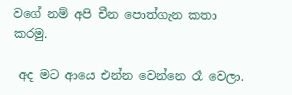වගේ නම් අපි චීන පොත්ගැන කතා කරමු.

 අද මට ආයෙ එන්න වෙන්නෙ රෑ වෙලා.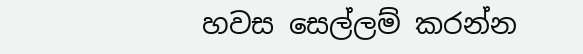හවස සෙල්ලම් කරන්න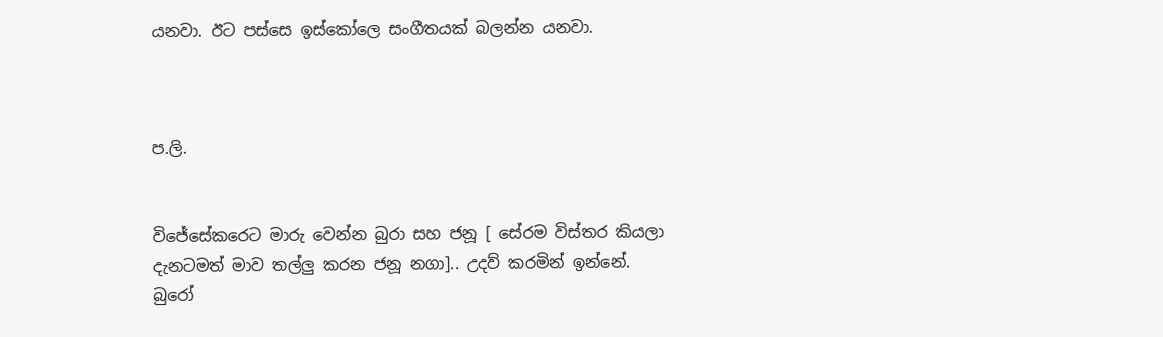යනවා. ඊට පස්සෙ ඉස්කෝලෙ සංගීතයක් බලන්න යනවා.



ප.ලි.


විජේසේකරෙට මාරු වෙන්න බුරා සහ ජනූ [ සේරම විස්තර කියලා දැනටමත් මාව තල්ලු කරන ජනූ නගා].. උදව් කරමින් ඉන්නේ.
බුරෝ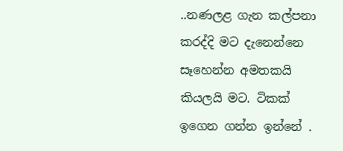..නණලළ ගැන කල්පනා කරද්දි මට දැනෙන්නෙ සෑහෙන්න අමතකයි කියලයි මට. ටිකක් ඉගෙන ගන්න ඉන්නේ .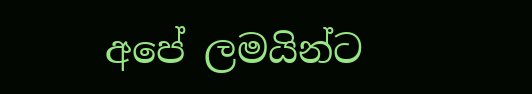අපේ ලමයින්ට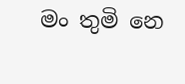මං තුමි නෙ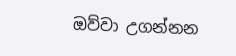ඔව්වා උගන්නන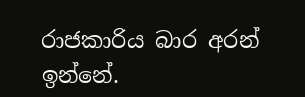රාජකාරිය බාර අරන් ඉන්නේ.